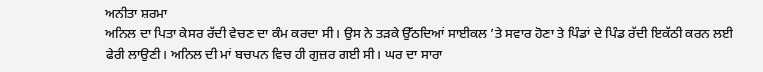ਅਨੀਤਾ ਸ਼ਰਮਾ
ਅਨਿਲ ਦਾ ਪਿਤਾ ਕੇਸਰ ਰੱਦੀ ਵੇਚਣ ਦਾ ਕੰਮ ਕਰਦਾ ਸੀ। ਉਸ ਨੇ ਤੜਕੇ ਉੱਠਦਿਆਂ ਸਾਈਕਲ ’ਤੇ ਸਵਾਰ ਹੋਣਾ ਤੇ ਪਿੰਡਾਂ ਦੇ ਪਿੰਡ ਰੱਦੀ ਇਕੱਠੀ ਕਰਨ ਲਈ ਫੇਰੀ ਲਾਉਣੀ। ਅਨਿਲ ਦੀ ਮਾਂ ਬਚਪਨ ਵਿਚ ਹੀ ਗੁਜ਼ਰ ਗਈ ਸੀ। ਘਰ ਦਾ ਸਾਰਾ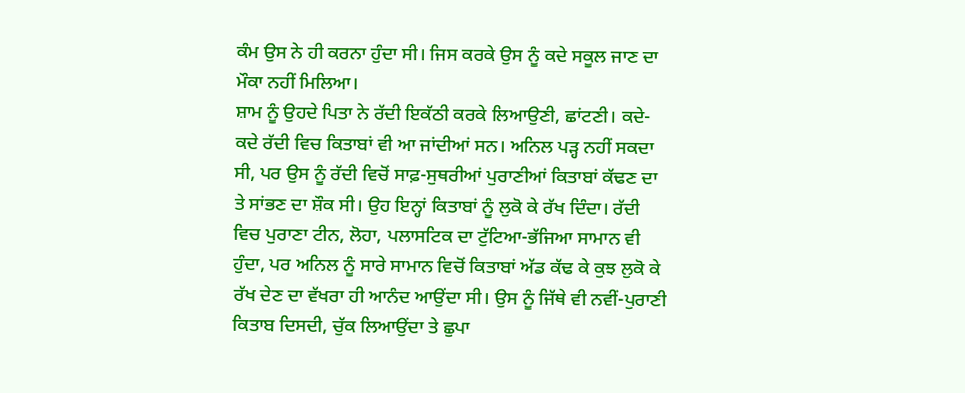ਕੰਮ ਉਸ ਨੇ ਹੀ ਕਰਨਾ ਹੁੰਦਾ ਸੀ। ਜਿਸ ਕਰਕੇ ਉਸ ਨੂੰ ਕਦੇ ਸਕੂਲ ਜਾਣ ਦਾ ਮੌਕਾ ਨਹੀਂ ਮਿਲਿਆ।
ਸ਼ਾਮ ਨੂੰ ਉਹਦੇ ਪਿਤਾ ਨੇ ਰੱਦੀ ਇਕੱਠੀ ਕਰਕੇ ਲਿਆਉਣੀ, ਛਾਂਟਣੀ। ਕਦੇ-ਕਦੇ ਰੱਦੀ ਵਿਚ ਕਿਤਾਬਾਂ ਵੀ ਆ ਜਾਂਦੀਆਂ ਸਨ। ਅਨਿਲ ਪੜ੍ਹ ਨਹੀਂ ਸਕਦਾ ਸੀ, ਪਰ ਉਸ ਨੂੰ ਰੱਦੀ ਵਿਚੋਂ ਸਾਫ਼-ਸੁਥਰੀਆਂ ਪੁਰਾਣੀਆਂ ਕਿਤਾਬਾਂ ਕੱਢਣ ਦਾ ਤੇ ਸਾਂਭਣ ਦਾ ਸ਼ੌਕ ਸੀ। ਉਹ ਇਨ੍ਹਾਂ ਕਿਤਾਬਾਂ ਨੂੰ ਲੁਕੋ ਕੇ ਰੱਖ ਦਿੰਦਾ। ਰੱਦੀ ਵਿਚ ਪੁਰਾਣਾ ਟੀਨ, ਲੋਹਾ, ਪਲਾਸਟਿਕ ਦਾ ਟੁੱਟਿਆ-ਭੱਜਿਆ ਸਾਮਾਨ ਵੀ ਹੁੰਦਾ, ਪਰ ਅਨਿਲ ਨੂੰ ਸਾਰੇ ਸਾਮਾਨ ਵਿਚੋਂ ਕਿਤਾਬਾਂ ਅੱਡ ਕੱਢ ਕੇ ਕੁਝ ਲੁਕੋ ਕੇ ਰੱਖ ਦੇਣ ਦਾ ਵੱਖਰਾ ਹੀ ਆਨੰਦ ਆਉਂਦਾ ਸੀ। ਉਸ ਨੂੰ ਜਿੱਥੇ ਵੀ ਨਵੀਂ-ਪੁਰਾਣੀ ਕਿਤਾਬ ਦਿਸਦੀ, ਚੁੱਕ ਲਿਆਉਂਦਾ ਤੇ ਛੁਪਾ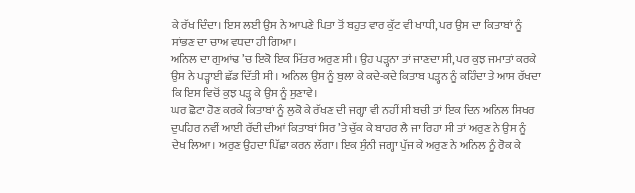ਕੇ ਰੱਖ ਦਿੰਦਾ। ਇਸ ਲਈ ਉਸ ਨੇ ਆਪਣੇ ਪਿਤਾ ਤੋਂ ਬਹੁਤ ਵਾਰ ਕੁੱਟ ਵੀ ਖਾਧੀ, ਪਰ ਉਸ ਦਾ ਕਿਤਾਬਾਂ ਨੂੰ ਸਾਂਭਣ ਦਾ ਚਾਅ ਵਧਦਾ ਹੀ ਗਿਆ।
ਅਨਿਲ ਦਾ ਗੁਆਂਢ ’ਚ ਇਕੋ ਇਕ ਮਿੱਤਰ ਅਰੁਣ ਸੀ। ਉਹ ਪੜ੍ਹਨਾ ਤਾਂ ਜਾਣਦਾ ਸੀ, ਪਰ ਕੁਝ ਜਮਾਤਾਂ ਕਰਕੇ ਉਸ ਨੇ ਪੜ੍ਹਾਈ ਛੱਡ ਦਿੱਤੀ ਸੀ। ਅਨਿਲ ਉਸ ਨੂੰ ਬੁਲਾ ਕੇ ਕਦੇ-ਕਦੇ ਕਿਤਾਬ ਪੜ੍ਹਨ ਨੂੰ ਕਹਿੰਦਾ ਤੇ ਆਸ ਰੱਖਦਾ ਕਿ ਇਸ ਵਿਚੋਂ ਕੁਝ ਪੜ੍ਹ ਕੇ ਉਸ ਨੂੰ ਸੁਣਾਵੇ।
ਘਰ ਛੋਟਾ ਹੋਣ ਕਰਕੇ ਕਿਤਾਬਾਂ ਨੂੰ ਲੁਕੋ ਕੇ ਰੱਖਣ ਦੀ ਜਗ੍ਹਾ ਵੀ ਨਹੀਂ ਸੀ ਬਚੀ ਤਾਂ ਇਕ ਦਿਨ ਅਨਿਲ ਸਿਖਰ ਦੁਪਹਿਰ ਨਵੀਂ ਆਈ ਰੱਦੀ ਦੀਆਂ ਕਿਤਾਬਾਂ ਸਿਰ ’ਤੇ ਚੁੱਕ ਕੇ ਬਾਹਰ ਲੈ ਜਾ ਰਿਹਾ ਸੀ ਤਾਂ ਅਰੁਣ ਨੇ ਉਸ ਨੂੰ ਦੇਖ ਲਿਆ। ਅਰੁਣ ਉਹਦਾ ਪਿੱਛਾ ਕਰਨ ਲੱਗਾ। ਇਕ ਸੁੰਨੀ ਜਗ੍ਹਾ ਪੁੱਜ ਕੇ ਅਰੁਣ ਨੇ ਅਨਿਲ ਨੂੰ ਰੋਕ ਕੇ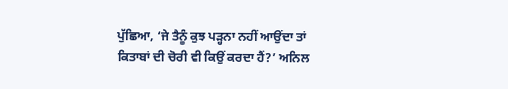ਪੁੱਛਿਆ, ‘ਜੇ ਤੈਨੂੰ ਕੁਝ ਪੜ੍ਹਨਾ ਨਹੀਂ ਆਉਂਦਾ ਤਾਂ ਕਿਤਾਬਾਂ ਦੀ ਚੋਰੀ ਵੀ ਕਿਉਂ ਕਰਦਾ ਹੈਂ?’ ਅਨਿਲ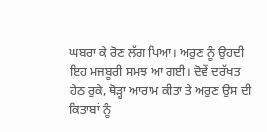ਘਬਰਾ ਕੇ ਰੋਣ ਲੱਗ ਪਿਆ। ਅਰੁਣ ਨੂੰ ਉਹਦੀ ਇਹ ਮਜਬੂਰੀ ਸਮਝ ਆ ਗਈ। ਦੋਵੇਂ ਦਰੱਖਤ ਹੇਠ ਰੁਕੇ, ਥੋੜ੍ਹਾ ਆਰਾਮ ਕੀਤਾ ਤੇ ਅਰੁਣ ਉਸ ਦੀ ਕਿਤਾਬਾਂ ਨੂੰ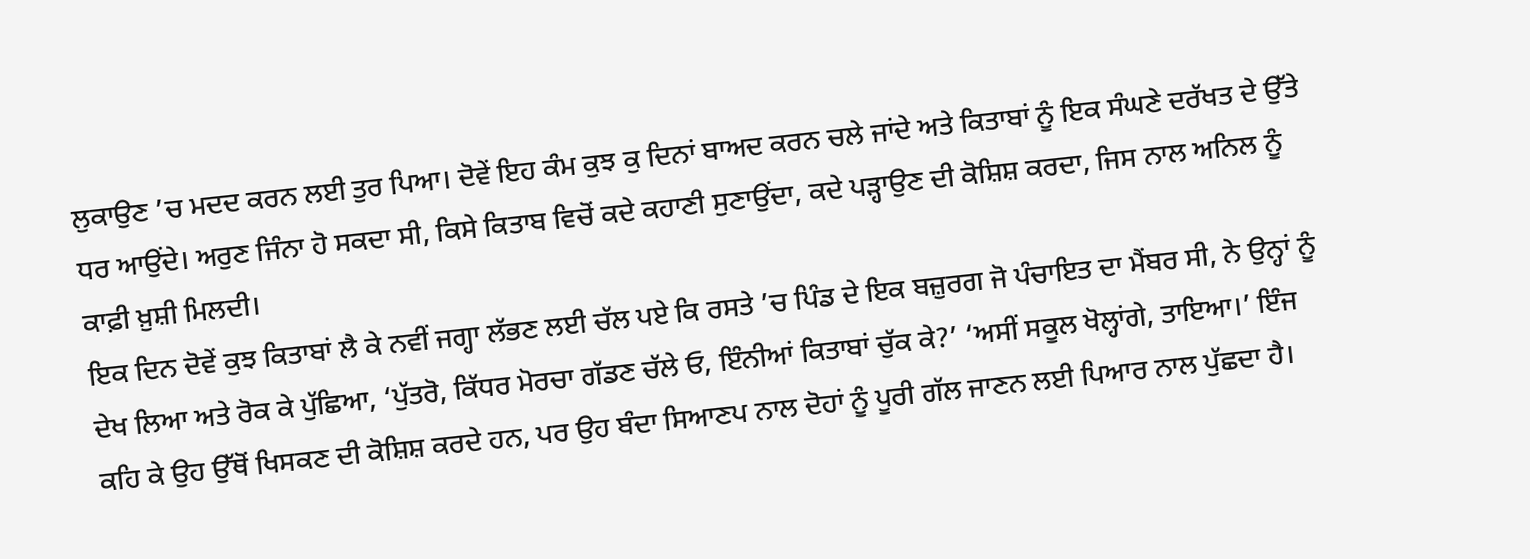ਲੁਕਾਉਣ ’ਚ ਮਦਦ ਕਰਨ ਲਈ ਤੁਰ ਪਿਆ। ਦੋਵੇਂ ਇਹ ਕੰਮ ਕੁਝ ਕੁ ਦਿਨਾਂ ਬਾਅਦ ਕਰਨ ਚਲੇ ਜਾਂਦੇ ਅਤੇ ਕਿਤਾਬਾਂ ਨੂੰ ਇਕ ਸੰਘਣੇ ਦਰੱਖਤ ਦੇ ਉੱਤੇ ਧਰ ਆਉਂਦੇ। ਅਰੁਣ ਜਿੰਨਾ ਹੋ ਸਕਦਾ ਸੀ, ਕਿਸੇ ਕਿਤਾਬ ਵਿਚੋਂ ਕਦੇ ਕਹਾਣੀ ਸੁਣਾਉਂਦਾ, ਕਦੇ ਪੜ੍ਹਾਉਣ ਦੀ ਕੋਸ਼ਿਸ਼ ਕਰਦਾ, ਜਿਸ ਨਾਲ ਅਨਿਲ ਨੂੰ ਕਾਫ਼ੀ ਖ਼ੁਸ਼ੀ ਮਿਲਦੀ।
ਇਕ ਦਿਨ ਦੋਵੇਂ ਕੁਝ ਕਿਤਾਬਾਂ ਲੈ ਕੇ ਨਵੀਂ ਜਗ੍ਹਾ ਲੱਭਣ ਲਈ ਚੱਲ ਪਏ ਕਿ ਰਸਤੇ ’ਚ ਪਿੰਡ ਦੇ ਇਕ ਬਜ਼ੁਰਗ ਜੋ ਪੰਚਾਇਤ ਦਾ ਮੈਂਬਰ ਸੀ, ਨੇ ਉਨ੍ਹਾਂ ਨੂੰ ਦੇਖ ਲਿਆ ਅਤੇ ਰੋਕ ਕੇ ਪੁੱਛਿਆ, ‘ਪੁੱਤਰੋ, ਕਿੱਧਰ ਮੋਰਚਾ ਗੱਡਣ ਚੱਲੇ ਓ, ਇੰਨੀਆਂ ਕਿਤਾਬਾਂ ਚੁੱਕ ਕੇ?’ ‘ਅਸੀਂ ਸਕੂਲ ਖੋਲ੍ਹਾਂਗੇ, ਤਾਇਆ।’ ਇੰਜ ਕਹਿ ਕੇ ਉਹ ਉੱਥੋਂ ਖਿਸਕਣ ਦੀ ਕੋਸ਼ਿਸ਼ ਕਰਦੇ ਹਨ, ਪਰ ਉਹ ਬੰਦਾ ਸਿਆਣਪ ਨਾਲ ਦੋਹਾਂ ਨੂੰ ਪੂਰੀ ਗੱਲ ਜਾਣਨ ਲਈ ਪਿਆਰ ਨਾਲ ਪੁੱਛਦਾ ਹੈ।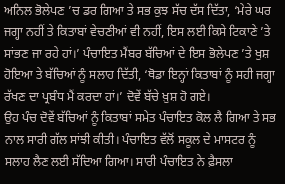ਅਨਿਲ ਭੋਲੇਪਣ ’ਚ ਡਰ ਗਿਆ ਤੇ ਸਭ ਕੁਝ ਸੱਚ ਦੱਸ ਦਿੱਤਾ, ‘ਮੇਰੇ ਘਰ ਜਗ੍ਹਾ ਨਹੀਂ ਤੇ ਕਿਤਾਬਾਂ ਵੇਚਣੀਆਂ ਵੀ ਨਹੀਂ, ਇਸ ਲਈ ਕਿਸੇ ਟਿਕਾਣੇ ’ਤੇ ਸਾਂਭਣ ਜਾ ਰਹੇ ਹਾਂ।’ ਪੰਚਾਇਤ ਮੈਂਬਰ ਬੱਚਿਆਂ ਦੇ ਇਸ ਭੋਲੇਪਣ ’ਤੇ ਖੁਸ਼ ਹੋਇਆ ਤੇ ਬੱਚਿਆਂ ਨੂੰ ਸਲਾਹ ਦਿੱਤੀ, ‘ਥੋਡਾ ਇਨ੍ਹਾਂ ਕਿਤਾਬਾਂ ਨੂੰ ਸਹੀ ਜਗ੍ਹਾ ਰੱਖਣ ਦਾ ਪ੍ਰਬੰਧ ਮੈਂ ਕਰਦਾ ਹਾਂ।’ ਦੋਵੇਂ ਬੱਚੇ ਖ਼ੁਸ਼ ਹੋ ਗਏ।
ਉਹ ਪੰਚ ਦੋਵੇਂ ਬੱਚਿਆਂ ਨੂੰ ਕਿਤਾਬਾਂ ਸਮੇਤ ਪੰਚਾਇਤ ਕੋਲ ਲੈ ਗਿਆ ਤੇ ਸਭ ਨਾਲ ਸਾਰੀ ਗੱਲ ਸਾਂਝੀ ਕੀਤੀ। ਪੰਚਾਇਤ ਵੱਲੋਂ ਸਕੂਲ ਦੇ ਮਾਸਟਰ ਨੂੰ ਸਲਾਹ ਲੈਣ ਲਈ ਸੱਦਿਆ ਗਿਆ। ਸਾਰੀ ਪੰਚਾਇਤ ਨੇ ਫ਼ੈਸਲਾ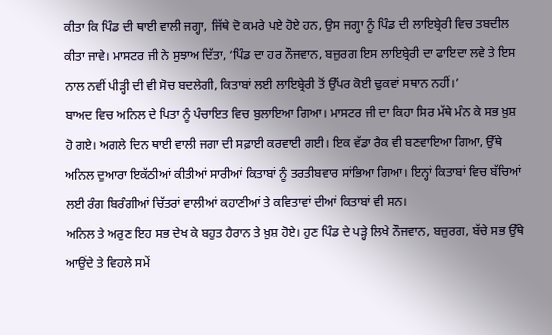ਕੀਤਾ ਕਿ ਪਿੰਡ ਦੀ ਥਾਈ ਵਾਲੀ ਜਗ੍ਹਾ, ਜਿੱਥੇ ਦੋ ਕਮਰੇ ਪਏ ਹੋਏ ਹਨ, ਉਸ ਜਗ੍ਹਾ ਨੂੰ ਪਿੰਡ ਦੀ ਲਾਇਬ੍ਰੇਰੀ ਵਿਚ ਤਬਦੀਲ ਕੀਤਾ ਜਾਵੇ। ਮਾਸਟਰ ਜੀ ਨੇ ਸੁਝਾਅ ਦਿੱਤਾ, ‘ਪਿੰਡ ਦਾ ਹਰ ਨੌਜਵਾਨ, ਬਜ਼ੁਰਗ ਇਸ ਲਾਇਬ੍ਰੇਰੀ ਦਾ ਫਾਇਦਾ ਲਵੇ ਤੇ ਇਸ ਨਾਲ ਨਵੀਂ ਪੀੜ੍ਹੀ ਦੀ ਵੀ ਸੋਚ ਬਦਲੇਗੀ, ਕਿਤਾਬਾਂ ਲਈ ਲਾਇਬ੍ਰੇਰੀ ਤੋਂ ਉੱਪਰ ਕੋਈ ਢੁਕਵਾਂ ਸਥਾਨ ਨਹੀਂ।’
ਬਾਅਦ ਵਿਚ ਅਨਿਲ ਦੇ ਪਿਤਾ ਨੂੰ ਪੰਚਾਇਤ ਵਿਚ ਬੁਲਾਇਆ ਗਿਆ। ਮਾਸਟਰ ਜੀ ਦਾ ਕਿਹਾ ਸਿਰ ਮੱਥੇ ਮੰਨ ਕੇ ਸਭ ਖ਼ੁਸ਼ ਹੋ ਗਏ। ਅਗਲੇ ਦਿਨ ਥਾਈ ਵਾਲੀ ਜਗਾ ਦੀ ਸਫ਼ਾਈ ਕਰਵਾਈ ਗਈ। ਇਕ ਵੱਡਾ ਰੈਕ ਵੀ ਬਣਵਾਇਆ ਗਿਆ, ਉੱਥੇ ਅਨਿਲ ਦੁਆਰਾ ਇਕੱਠੀਆਂ ਕੀਤੀਆਂ ਸਾਰੀਆਂ ਕਿਤਾਬਾਂ ਨੂੰ ਤਰਤੀਬਵਾਰ ਸਾਂਭਿਆ ਗਿਆ। ਇਨ੍ਹਾਂ ਕਿਤਾਬਾਂ ਵਿਚ ਬੱਚਿਆਂ ਲਈ ਰੰਗ ਬਿਰੰਗੀਆਂ ਚਿੱਤਰਾਂ ਵਾਲੀਆਂ ਕਹਾਣੀਆਂ ਤੇ ਕਵਿਤਾਵਾਂ ਦੀਆਂ ਕਿਤਾਬਾਂ ਵੀ ਸਨ।
ਅਨਿਲ ਤੇ ਅਰੁਣ ਇਹ ਸਭ ਦੇਖ ਕੇ ਬਹੁਤ ਹੈਰਾਨ ਤੇ ਖ਼ੁਸ਼ ਹੋਏ। ਹੁਣ ਪਿੰਡ ਦੇ ਪੜ੍ਹੇ ਲਿਖੇ ਨੌਜਵਾਨ, ਬਜ਼ੁਰਗ, ਬੱਚੇ ਸਭ ਉੱਥੇ ਆਉਂਦੇ ਤੇ ਵਿਹਲੇ ਸਮੇਂ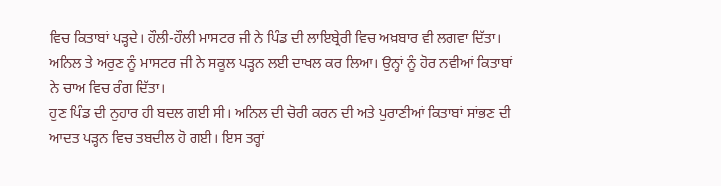ਵਿਚ ਕਿਤਾਬਾਂ ਪੜ੍ਹਦੇ। ਹੌਲੀ-ਹੌਲੀ ਮਾਸਟਰ ਜੀ ਨੇ ਪਿੰਡ ਦੀ ਲਾਇਬ੍ਰੇਰੀ ਵਿਚ ਅਖ਼ਬਾਰ ਵੀ ਲਗਵਾ ਦਿੱਤਾ। ਅਨਿਲ ਤੇ ਅਰੁਣ ਨੂੰ ਮਾਸਟਰ ਜੀ ਨੇ ਸਕੂਲ ਪੜ੍ਹਨ ਲਈ ਦਾਖਲ ਕਰ ਲਿਆ। ਉਨ੍ਹਾਂ ਨੂੰ ਹੋਰ ਨਵੀਆਂ ਕਿਤਾਬਾਂ ਨੇ ਚਾਅ ਵਿਚ ਰੰਗ ਦਿੱਤਾ।
ਹੁਣ ਪਿੰਡ ਦੀ ਨੁਹਾਰ ਹੀ ਬਦਲ ਗਈ ਸੀ। ਅਨਿਲ ਦੀ ਚੋਰੀ ਕਰਨ ਦੀ ਅਤੇ ਪੁਰਾਣੀਆਂ ਕਿਤਾਬਾਂ ਸਾਂਭਣ ਦੀ ਆਦਤ ਪੜ੍ਹਨ ਵਿਚ ਤਬਦੀਲ ਹੋ ਗਈ। ਇਸ ਤਰ੍ਹਾਂ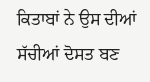ਕਿਤਾਬਾਂ ਨੇ ਉਸ ਦੀਆਂ ਸੱਚੀਆਂ ਦੋਸਤ ਬਣ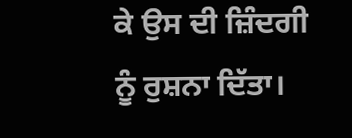ਕੇ ਉਸ ਦੀ ਜ਼ਿੰਦਗੀ ਨੂੰ ਰੁਸ਼ਨਾ ਦਿੱਤਾ।